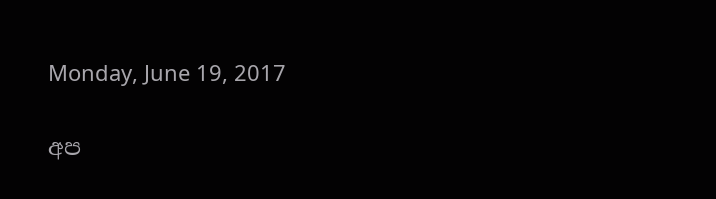Monday, June 19, 2017

අප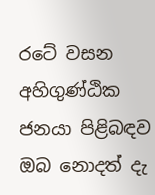රටේ වසන අහිගුණ්ඨික ජනයා පිළිබඳව ඔබ නොදත් දැ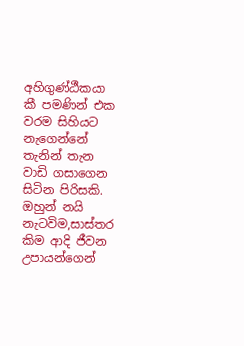අහිගුණ්ඨීකයා කී පමණින් එක වරම සිහියට නැගෙන්නේ තැනින් තැන වාඩි ගසාගෙන සිටින පිරිසකි. ඔහුන් නයි නැටවිම,සාස්තර කිම ආදි ජීවන උපායන්ගෙන්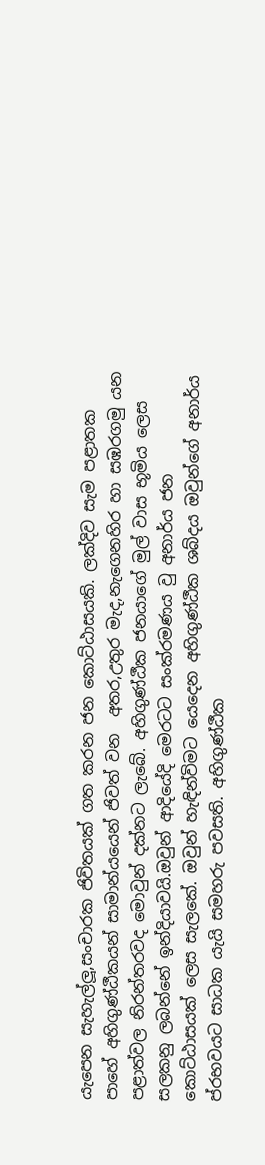යැපෙන සැහැල්ලූ,සංචාරක ජිවිතයක් ගත කරන ජන කොට්ඨාසයකි. ලක්දිව සැම පළාතක පාහේ අහිගුණ්ඨීකයන් සාමාන්යයෙන් ජිවත් වන  අතර,උතුර මැද,නැගෙනහිර හා සඹරගමු යන පළාත්වල නිරන්තරවද මොවුන් දක්නට ලැබේ. අහිගුණ්ඨීක ජනයාගේ මුල් වාස භූමිය ලෙස සලකනු ලබන්නේ ඉන්දියාවයි.ඔවුන් ආදියේදි මෙරටට සංක්රමණය වු අනාර්ය ජන කොට්ඨාසයක් ලෙස සැලකේ. ඔවුන් හැඳින්විමට යෙදෙන අහිගුණ්ඨීක ශබ්දය ඔවුන්ගේ අනාර්ය ප්රභවයට සාධක යැයි සමහරු පවසති. අහිගුණ්ඨීක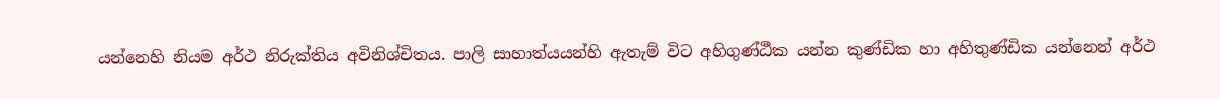යන්නෙහි නියම අර්ථ නිරුක්තිය අවිනිශ්චිතය. පාලි සාහාත්යයන්හි ඇතැම් විට අහිගුණ්ඨීක යන්න කුණ්ඩික හා අහිතුණ්ඩික යන්නෙන් අර්ථ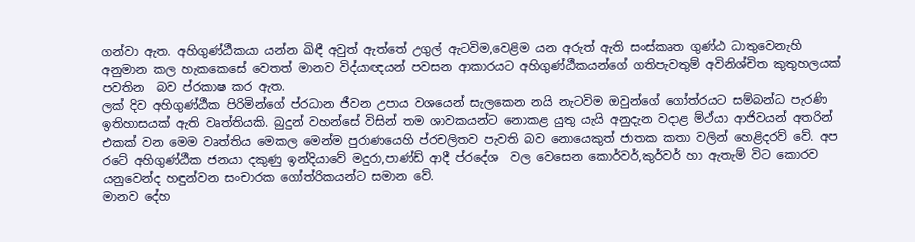ගන්වා ඇත. අහිගුණ්ඨීකයා යන්න ඛිඳී අවුත් ඇත්තේ උගුල් ඇටවිම,වෙළිම යන අරුත් ඇති සංස්කෘත ගුණ්ඨ ධාතුවෙනැහි අනුමාන කල හැකකෙසේ වෙතත් මානව විද්යාඥයන් පවසන ආකාරයට අහිගුණ්ඨීකයන්ගේ ගතිපැවතුම් අවිනිශ්චිත කුතුහලයක් පවතින  බව ප්රකාෂ කර ඇත.
ලක් දිව අහිගුණ්ඨීක පිරිමින්ගේ ප්රධාන ජීවන උපාය වශයෙන් සැලකෙන නයි නැටවිම ඔවුන්ගේ ගෝත්රයට සම්බන්ධ පැරණි ඉතිහාසයක් ඇති වෘත්තියකි. බුදුන් වහන්සේ විසින් තම ශාවකයන්ට නොකළ යුතු යැයි අනුදැන වදාළ ම්ථ්යා ආජිවයන් අතරින් එකක් වන මෙම වෘත්තිය මෙකල මෙන්ම පුරාණයෙහි ප්රචලිතව පැවති බව නොයෙකුත් ජාතක කතා වලින් හෙළිදරව් වේ. අප රටේ අහිගුණ්ඨීක ජනයා දකුණු ඉන්දියාවේ මදුරා,පාණ්ඩ් ආදී ප්රදේශ  වල වෙසෙන කොර්වර්,කුර්වර් හා ඇතැම් විට කොරව යනුවෙන්ද හඳුන්වන සංචාරක ගෝත්රිකයන්ට සමාන වේ.
මානව දේහ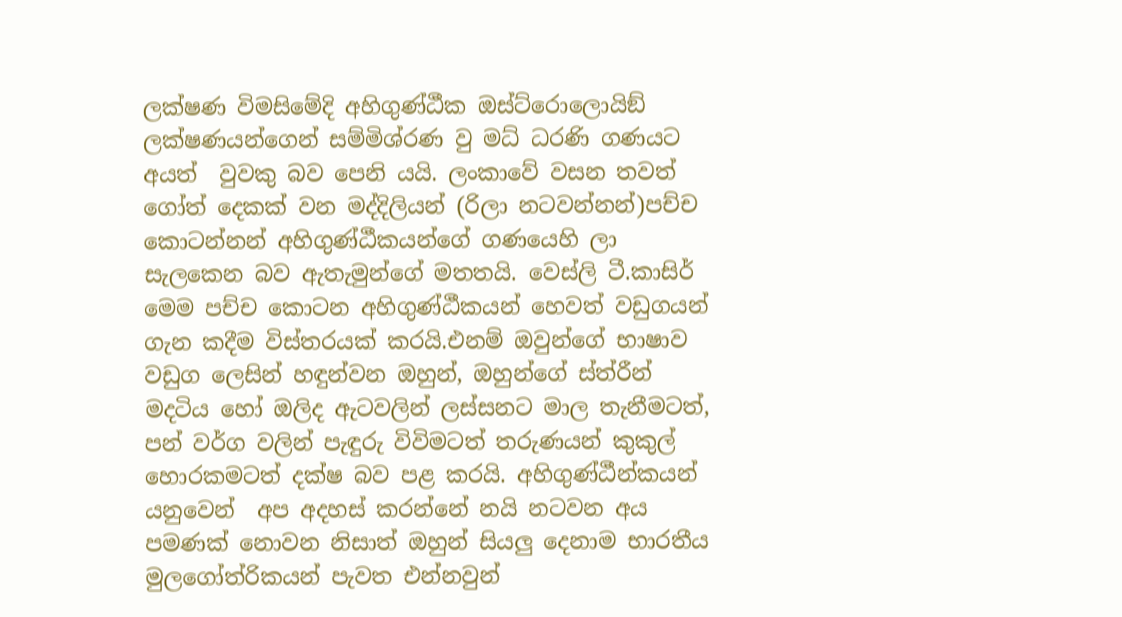ලක්ෂණ විමසිමේදි අහිගුණ්ඨීක ඔස්ට්රොලොයිඞ් ලක්ෂණයන්ගෙන් සම්මිශ්රණ වු මධ් ධරණි ගණයට අයත්  වුවකු බව පෙනි යයි. ලංකාවේ වසන තවත් ගෝත් දෙකක් වන මද්දිලියන් (රිලා නටවන්නන්)පච්ච කොටන්නන් අහිගුණ්ඨීකයන්ගේ ගණයෙහි ලා සැලකෙන බව ඇතැමුන්ගේ මතතයි. වෙස්ලි ටී.කාසිර් මෙම පච්ච කොටන අහිගුණ්ඨීකයන් හෙවත් වඩුගයන් ගැන කදීම විස්තරයක් කරයි.එනම් ඔවුන්ගේ භාෂාව වඩුග ලෙසින් හඳුන්වන ඔහුන්, ඔහුන්ගේ ස්ත්රීන් මදටිය හෝ ඔලිද ඇටවලින් ලස්සනට මාල තැනීමටත්, පන් වර්ග වලින් පැඳුරු විවිමටත් තරුණයන් කුකුල් හොරකමටත් දක්ෂ බව පළ කරයි. අහිගුණ්ඨීන්කයන්  යනුවෙන්  අප අදහස් කරන්නේ නයි නටවන අය පමණක් නොවන නිසාත් ඔහුන් සියලු දෙනාම භාරතීය මුලගෝත්රිකයන් පැවත එන්නවුන්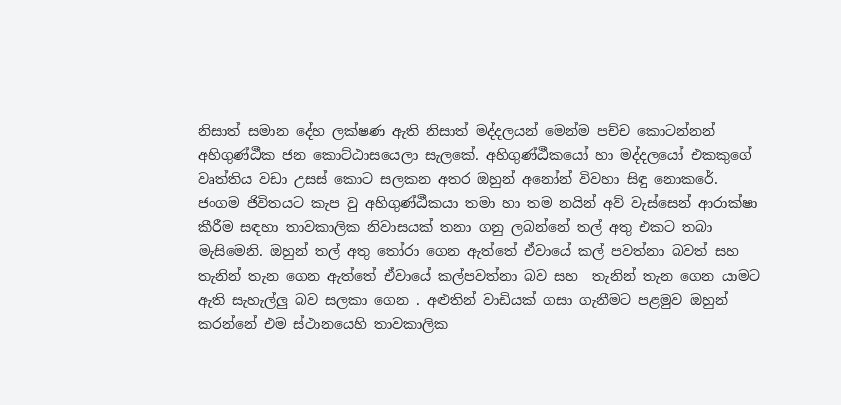නිසාත් සමාන දේහ ලක්ෂණ ඇති නිසාත් මද්දලයන් මෙන්ම පච්ච කොටන්නන් අහිගුණ්ඨීක ජන කොට්ඨාසයෙලා සැලකේ. අහිගුණ්ඨීකයෝ හා මද්දලයෝ එකකුගේ වෘත්තිය වඩා උසස් කොට සලකන අතර ඔහුන් අනෝන් විවහා සිඳු නොකරේ.
ජංගම ජිවිතයට කැප වු අහිගුණ්ඨීකයා තමා හා තම නයින් අව් වැස්සෙන් ආරාක්ෂා කීරීම සඳහා තාවකාලික නිවාසයක් තනා ගනු ලබන්නේ තල් අතු එකට තබා මැසිමෙනි. ඔහුන් තල් අතු තෝරා ගෙන ඇත්තේ ඒවායේ කල් පවත්නා බවත් සහ තැනින් තැන ගෙන ඇත්තේ ඒවායේ කල්පවත්නා බව සහ  තැනින් තැන ගෙන යාමට ඇති සැහැල්ලු බව සලකා ගෙන . අළුතින් වාඩියක් ගසා ගැනීමට පළමුව ඔහුන් කරන්නේ එම ස්ථානයෙහි තාවකාලික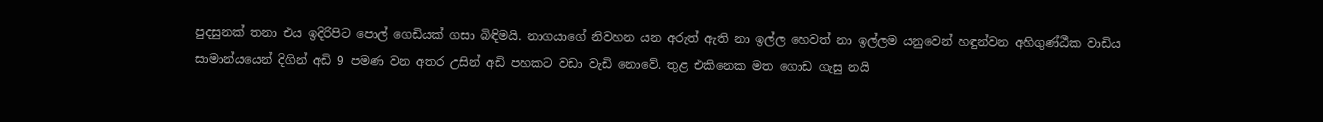පුදසුනක් තනා එය ඉදිරිපිට පොල් ගෙඩියක් ගසා බිඳිමයි. නාගයාගේ නිවහන යන අරුත් ඇති නා ඉල්ල හෙවත් නා ඉල්ලම යනුවෙන් හඳුන්වන අහිගුණ්ඨීක වාඩිය සාමාන්යයෙන් දිගින් අඩි 9 පමණ වන අතර උසින් අඩි පහකට වඩා වැඩි නොවේ. තුළ එකිනෙක මත ගොඩ ගැසු නයි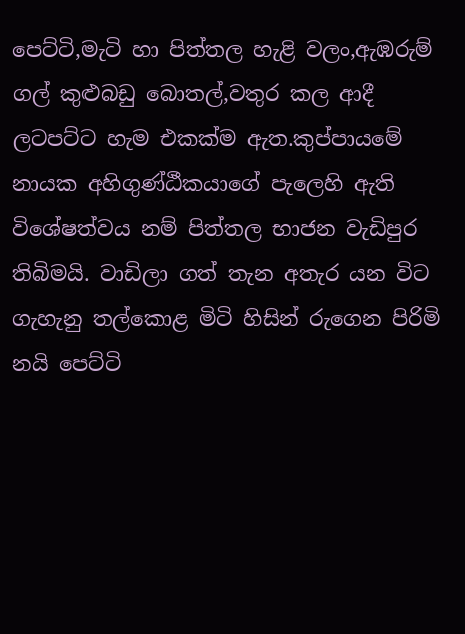පෙට්ටි,මැටි හා පිත්තල හැළි වලං,ඇඹරුම් ගල් කුළුබඩු බොතල්,වතුර කල ආදී ලටපට්ට හැම එකක්ම ඇත.කුප්පායමේ නායක අහිගුණ්ඨීකයාගේ පැලෙහි ඇති විශේෂත්වය නම් පිත්තල භාජන වැඩිපුර තිබිමයි. වාඩිලා ගත් තැන අතැර යන විට ගැහැනු තල්කොළ මිටි හිසින් රුගෙන පිරිමි නයි පෙට්ටි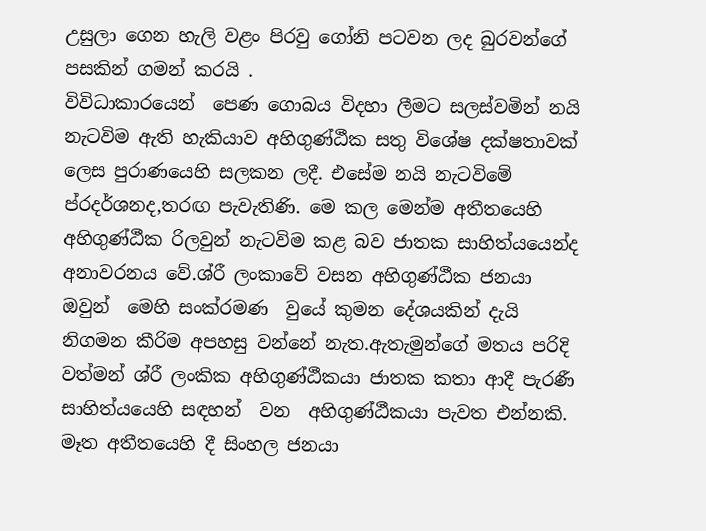උසුලා ගෙන හැලි වළං පිරවු ගෝනි පටවන ලද බුරවන්ගේ පසකින් ගමන් කරයි .
විවිධාකාරයෙන්  පෙණ ගොබය විදහා ලීමට සලස්වමින් නයි නැටවිම ඇති හැකියාව අහිගුණ්ඨීක සතු විශේෂ දක්ෂතාවක් ලෙස පුරාණයෙහි සලකන ලදී. එසේම නයි නැටවිමේ ප්රදර්ශනද,තරඟ පැවැතිණි. මෙ කල මෙන්ම අතීතයෙහි අහිගුණ්ඨීක රිලවුන් නැටවිම කළ බව ජාතක සාහිත්යයෙන්ද අනාවරනය වේ.ශ්රී ලංකාවේ වසන අහිගුණ්ඨීක ජනයා ඔවුන්  මෙහි සංක්රමණ  වුයේ කුමන දේශයකින් දැයි නිගමන කීරිම අපහසු වන්නේ නැත.ඇතැමුන්ගේ මතය පරිදි වත්මන් ශ්රී ලංකික අහිගුණ්ඨීකයා ජාතක කතා ආදී පැරණී සාහිත්යයෙහි සඳහන්  වන  අහිගුණ්ඨීකයා පැවත එන්නකි. මෑත අතීතයෙහි දී සිංහල ජනයා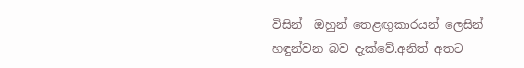විසින්  ඔහුන් තෙළඟුකාරයන් ලෙසින් හඳුන්වන බව දැක්වේ.අනිත් අතට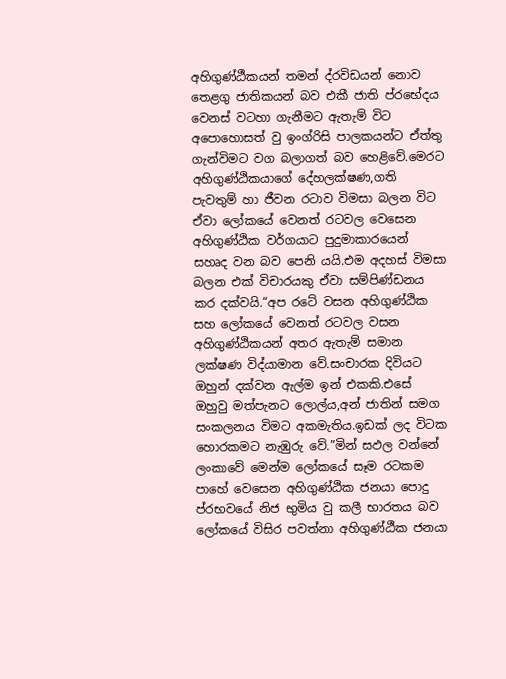අහිගුණ්ඨීකයන් තමන් ද්රවිඩයන් නොව තෙළගු ජාතිකයන් බව එකී ජාති ප්රභේදය වෙනස් වටහා ගැනීමට ඇතැම් විට අපොහොසත් වු ඉංග්රිසි පාලකයන්ට ඒත්තු ගැන්විමට වග බලාගත් බව හෙළිවේ.මෙරට අහිගුණ්ඨිකයාගේ දේහලක්ෂණ,ගති පැවතුම් හා ජීවන රටාව විමසා බලන විට ඒවා ලෝකයේ වෙනත් රටවල වෙසෙන අහිගුණ්ඨික වර්ගයාට පුදුමාකාරයෙන් සහෘද වන බව පෙනි යයි.එම අදහස් විමසා බලන එක් විචාරයකු ඒවා සම්පිණ්ඩනය කර දක්වයි.“අප රටේ වසන අහිගුණ්ඨික සහ ලෝකයේ වෙනත් රටවල වසන අහිගුණ්ඨිකයන් අතර ඇතැම් සමාන ලක්ෂණ විද්යාමාන වේ.සංචාරක දිවියට ඔහුන් දක්වන ඇල්ම ඉන් එකකි.එසේ ඔහුවු මත්පැනට ලොල්ය,අන් ජාතින් සමග සංකලනය විමට අකමැතිය.ඉඩක් ලද විටක හොරකමට නැඹුරු වේ.”මින් සඵල වන්නේ ලංකාවේ මෙන්ම ලෝකයේ සෑම රටකම පාහේ වෙසෙන අහිගුණ්ඨික ජනයා පොදු ප්රභවයේ නිජ භුමිය වු කලී භාරතය බව ලෝකයේ විසිර පවත්නා අහිගුණ්ඨීක ජනයා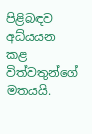පිළිබඳව අධ්යයන කළ විත්වතුන්ගේ මතයයි.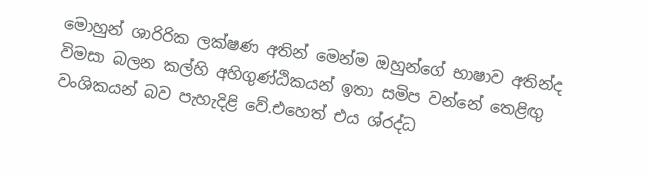මොහුන් ශාරිරික ලක්ෂණ අතින් මෙන්ම ඔහුන්ගේ භාෂාව අතින්ද විමසා බලන කල්හි අහිගුණ්ඨිකයන් ඉතා සමිප වන්නේ තෙළිඟු වංශිකයන් බව පැහැදිළි වේ.එහෙත් එය ශ්රද්ධ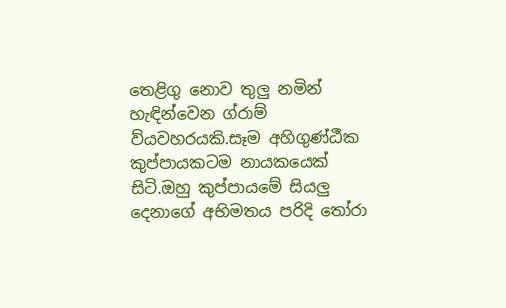තෙළිගු නොව තුලු නමින් හැඳින්වෙන ග්රාම් ව්යවහරයකි.සෑම අහිගුණ්ඨීක කුප්පායකටම නායකයෙක් සිටි.ඔහු කුප්පායමේ සියලු දෙනාගේ අභිමතය පරිදි තෝරා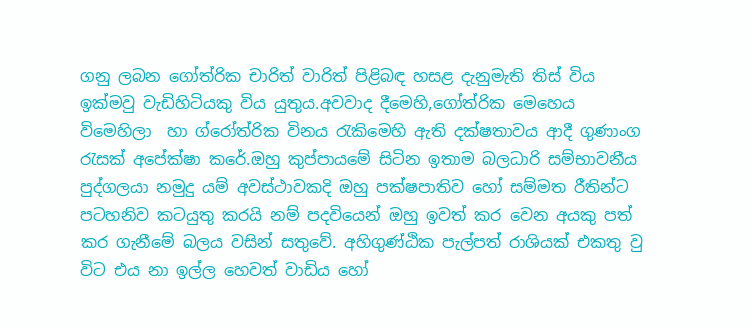ගනු ලබන ගෝත්රික චාරිත් වාරිත් පිළිබඳ හසළ දැනුමැති තිස් විය ඉක්මවු වැඩිහිටියකු විය යුතුය.අවවාද දීමෙහි,ගෝත්රික මෙහෙය විමෙහිලා  හා ග්රෝත්රික විනය රැකිමෙහි ඇති දක්ෂතාවය ආදී ගුණාංග රැසක් අපේක්ෂා කරේ.ඔහු කුප්පායමේ සිටින ඉතාම බලධාරි සම්භාවනීය පුද්ගලයා නමුදු යම් අවස්ථාවකදි ඔහු පක්ෂපාතිව හෝ සම්මත රීතින්ට පටහනිව කටයුතු කරයි නම් පදවියෙන් ඔහු ඉවත් කර වෙන අයකු පත් කර ගැනීමේ බලය වසින් සතුවේ. අහිගුණ්ඨික පැල්පත් රාශියක් එකතු වු විට එය නා ඉල්ල හෙවත් වාඩිය හෝ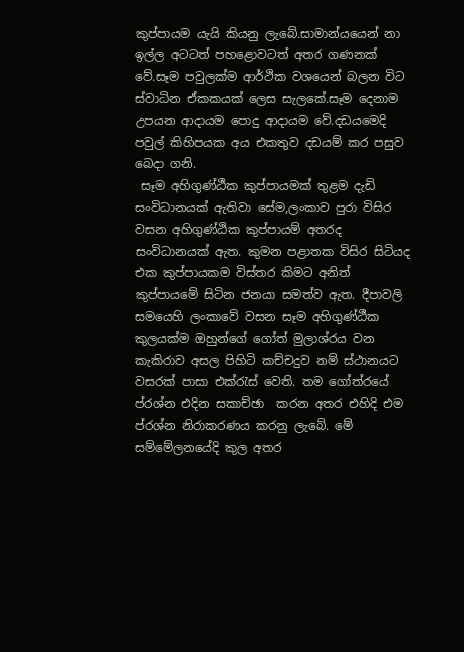කුප්පායම යැයි කියනු ලැබේ.සාමාන්යයෙන් නා  ඉල්ල අටටත් පහළොවටත් අතර ගණනක් වේ.සෑම පවුලක්ම ආර්ථික වශයෙන් බලන විට ස්වාධින ඒකකයක් ලෙස සැලකේ.සෑම දෙනාම උපයන ආදායම පොදු ආදායම වේ.දඩයමෙදි පවුල් කිහිපයක අය එකතුව දඩයම් කර පසුව බෙදා ගනි.
 සෑම අහිගුණ්ඨීක කුප්පායමක් තුළම දැඩි සංවිධානයක් ඇතිවා සේම,ලංකාව පුරා විසිර වසන අහිගුණ්ඨික කුප්පායම් අතරද සංවිධානයක් ඇත. කුමන පළාතක විසිර සිටියද එක කුප්පායකම විස්තර කිමට අනිත් කුප්පායමේ සිටින ජනයා සමත්ව ඇත. දීපාවලි සමයෙහි ලංකාවේ වසන සෑම අහිගුණ්ඨීක කුලයක්ම ඔහුන්ගේ ගෝත් මුලාශ්රය වන කැකිරාව අසල පිහිටි කච්චදුව නම් ස්ථානයට වසරක් පාසා එක්රැස් වෙති. තම ගෝත්රයේ ප්රශ්න එදින සකාච්ඡා  කරන අතර එහිදි එම ප්රශ්න නිරාකරණය කරනු ලැබේ. මේ සම්මේලනයේදි කුල අතර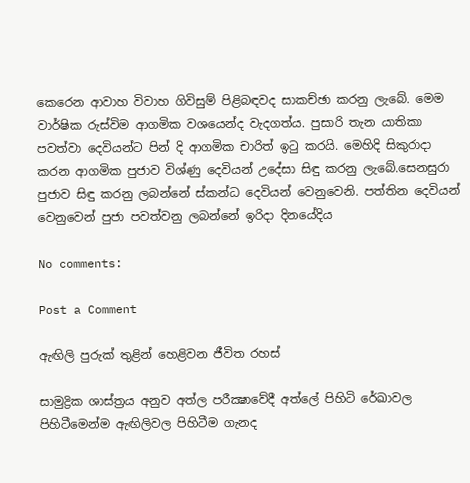කෙරෙන ආවාහ විවාහ ගිවිසුම් පිළිබඳවද සාකච්ඡා කරනු ලැබේ. මෙම වාර්ෂික රුස්විම ආගමික වශයෙන්ද වැදගත්ය. පුසාරි තැන යාතිකා පවත්වා දෙවියන්ට පින් දි ආගමික චාරිත් ඉටු කරයි. මෙහිදි සිකුරාදා කරන ආගමික පුජාව විශ්ණු දෙවියන් උදේසා සිඳු කරනු ලැබේ.සෙනසුරා පුජාව සිඳු කරනු ලබන්නේ ස්කන්ධ දෙවියන් වෙනුවෙනි. පත්තින දෙවියන් වෙනුවෙන් පුජා පවත්වනු ලබන්නේ ඉරිදා දිනයේදිය

No comments:

Post a Comment

ඇඟිලි පුරුක්‌ තුළින් හෙළිවන ජීවිත රහස්‌

සාමුද්‍රික ශාස්‌ත්‍රය අනුව අත්ල පරීක්‍ෂාවේදී අත්ලේ පිහිටි රේඛාවල පිහිටීමෙන්ම ඇඟිලිවල පිහිටීම ගැනද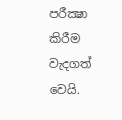පරීක්‍ෂා කිරීම වැදගත් වෙයි.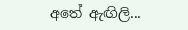අතේ ඇඟිලි...